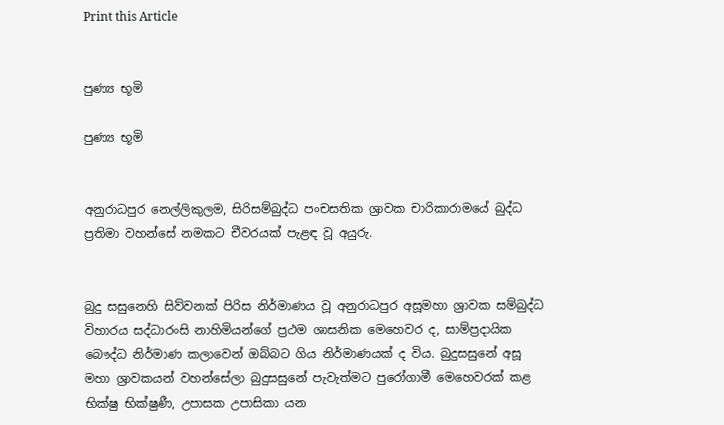Print this Article


පුණ්‍ය භූමි

පුණ්‍ය භූමි


අනුරාධපුර නෙල්ලිකුලම, සිරිසම්බුද්ධ පංචසතික ශ්‍රාවක චාරිකාරාමයේ බුද්ධ ප්‍රතිමා වහන්සේ නමකට චීවරයක් පැළඳ වූ අයුරු.


බුදු සසුනෙහි සිව්වනක් පිරිස නිර්මාණය වූ අනුරාධපුර අසූමහා ශ්‍රාවක සම්බුද්ධ විහාරය සද්ධාරංසි නාහිමියන්ගේ ප්‍රථම ශාසනික මෙහෙවර ද, සාම්ප්‍රදායික බෞද්ධ නිර්මාණ කලාවෙන් ඔබ්බට ගිය නිර්මාණයක් ද විය. බුදුසසුනේ අසූ මහා ශ්‍රාවකයන් වහන්සේලා බුදුසසුනේ පැවැත්මට පුරෝගාමී මෙහෙවරක් කළ භික්ෂු භික්ෂුණී, උපාසක උපාසිකා යන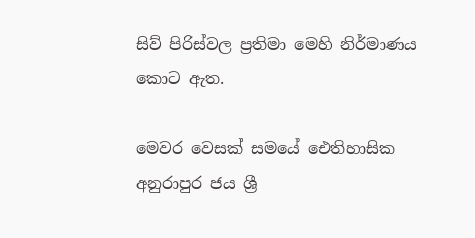සිව් පිරිස්වල ප්‍රතිමා මෙහි නිර්මාණය කොට ඇත.

මෙවර වෙසක් සමයේ ඓතිහාසික අනුරාපුර ජය ශ්‍රී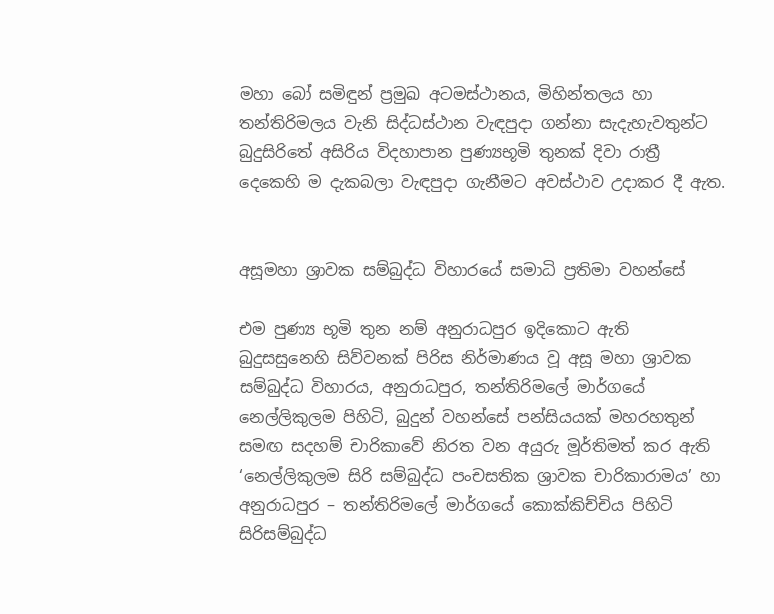මහා බෝ සමිඳුන් ප්‍රමුඛ අටමස්ථානය, මිහින්තලය හා තන්තිරිමලය වැනි සිද්ධස්ථාන වැඳපුදා ගන්නා සැදැහැවතුන්ට බුදුසිරිතේ අසිරිය විදහාපාන පුණ්‍යභූමි තුනක් දිවා රාත්‍රී දෙකෙහි ම දැකබලා වැඳපුදා ගැනීමට අවස්ථාව උදාකර දී ඇත.


අසූමහා ශ්‍රාවක සම්බුද්ධ විහාරයේ සමාධි ප්‍රතිමා වහන්සේ

එම පුණ්‍ය භූමි තුන නම් අනුරාධපුර ඉදිකොට ඇති බුදුසසුනෙහි සිව්වනක් පිරිස නිර්මාණය වූ අසූ මහා ශ්‍රාවක සම්බුද්ධ විහාරය, අනුරාධපුර, තන්තිරිමලේ මාර්ගයේ නෙල්ලිකුලම පිහිටි, බුදුන් වහන්සේ පන්සියයක් මහරහතුන් සමඟ සදහම් චාරිකාවේ නිරත වන අයුරු මූර්තිමත් කර ඇති ‘නෙල්ලිකුලම සිරි සම්බුද්ධ පංචසතික ශ්‍රාවක චාරිකාරාමය’ හා අනුරාධපුර – තන්තිරිමලේ මාර්ගයේ කොක්කිච්චිය පිහිටි සිරිසම්බුද්ධ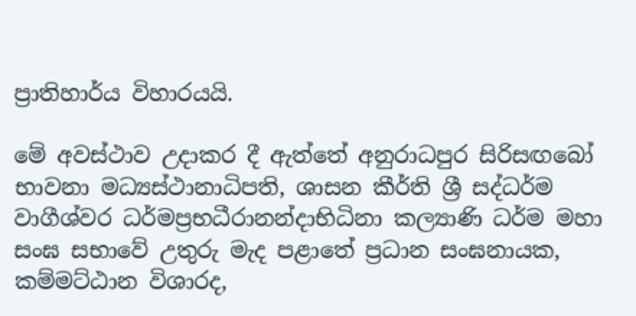ප්‍රාතිහාර්ය විහාරයයි.

මේ අවස්ථාව උදාකර දී ඇත්තේ අනුරාධපුර සිරිසඟබෝ භාවනා මධ්‍යස්ථානාධිපති, ශාසන කීර්ති ශ්‍රී සද්ධර්ම වාගීශ්වර ධර්මප්‍රභධීරානන්දාභිධිනා කල්‍යාණි ධර්ම මහා සංඝ සභාවේ උතුරු මැද පළාතේ ප්‍රධාන සංඝනායක, කම්මට්ඨාන විශාරද,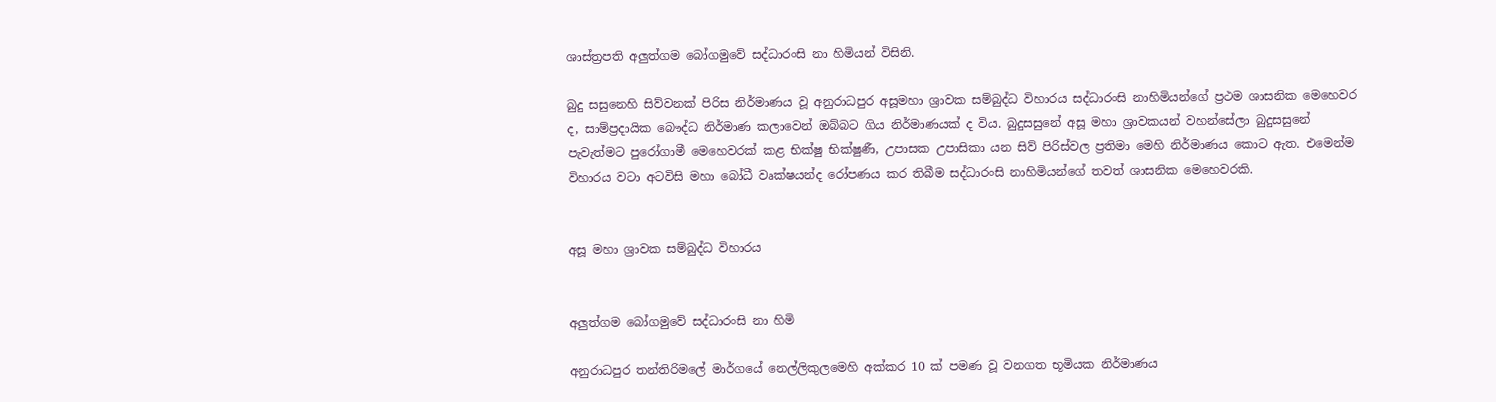ශාස්ත්‍රපති අලුත්ගම බෝගමුවේ සද්ධාරංසි නා හිමියන් විසිනි.

බුදු සසුනෙහි සිව්වනක් පිරිස නිර්මාණය වූ අනුරාධපුර අසූමහා ශ්‍රාවක සම්බුද්ධ විහාරය සද්ධාරංසි නාහිමියන්ගේ ප්‍රථම ශාසනික මෙහෙවර ද, සාම්ප්‍රදායික බෞද්ධ නිර්මාණ කලාවෙන් ඔබ්බට ගිය නිර්මාණයක් ද විය. බුදුසසුනේ අසූ මහා ශ්‍රාවකයන් වහන්සේලා බුදුසසුනේ පැවැත්මට පුරෝගාමී මෙහෙවරක් කළ භික්ෂු භික්ෂුණී, උපාසක උපාසිකා යන සිව් පිරිස්වල ප්‍රතිමා මෙහි නිර්මාණය කොට ඇත. එමෙන්ම විහාරය වටා අටවිසි මහා බෝධී වෘක්ෂයන්ද රෝපණය කර තිබීම සද්ධාරංසි නාහිමියන්ගේ තවත් ශාසනික මෙහෙවරකි.


අසූ මහා ශ්‍රාවක සම්බුද්ධ විහාරය


අලුත්ගම බෝගමුවේ සද්ධාරංසි නා හිමි

අනුරාධපුර තන්තිරිමලේ මාර්ගයේ නෙල්ලිකුලමෙහි අක්කර 10 ක් පමණ වූ වනගත භූමියක නිර්මාණය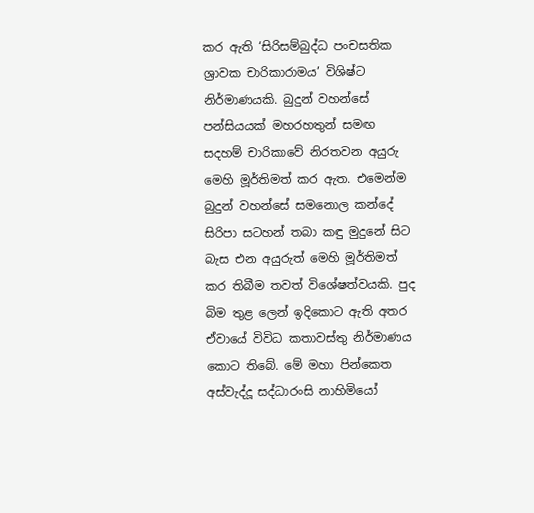කර ඇති ‘සිරිසම්බුද්ධ පංචසතික ශ්‍රාවක චාරිකාරාමය’ විශිෂ්ට නිර්මාණයකි. බුදුන් වහන්සේ පන්සියයක් මහරහතුන් සමඟ සදහම් චාරිකාවේ නිරතවන අයුරු මෙහි මූර්තිමත් කර ඇත. එමෙන්ම බුදුන් වහන්සේ සමනොල කන්දේ සිරිපා සටහන් තබා කඳු මුදුනේ සිට බැස එන අයුරුත් මෙහි මූර්තිමත් කර තිබීම තවත් විශේෂත්වයකි. පුද බිම තුළ ලෙන් ඉදිකොට ඇති අතර ඒවායේ විවිධ කතාවස්තු නිර්මාණය කොට තිබේ. මේ මහා පින්කෙත අස්වැද්දූ සද්ධාරංසි නාහිමියෝ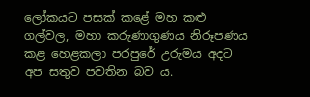ලෝකයට පසක් කළේ මහ කළු ගල්වල, මහා කරුණාගුණය නිරූපණය කළ හෙළකලා පරපුරේ උරුමය අදට අප සතුව පවතින බව ය.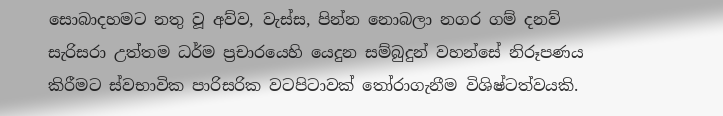සොබාදහමට නතු වූ අව්ව, වැස්ස, පින්න නොබලා නගර ගම් දනව් සැරිසරා උත්තම ධර්ම ප්‍රචාරයෙහි යෙදුන සම්බුදුන් වහන්සේ නිරූපණය කිරීමට ස්වභාවික පාරිසරික වටපිටාවක් තෝරාගැනීම විශිෂ්ටත්වයකි.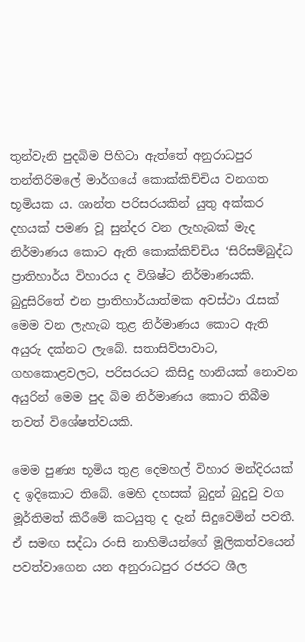තුන්වැනි පුදබිම පිහිටා ඇත්තේ අනුරාධපුර තන්තිරිමලේ මාර්ගයේ කොක්කිච්චිය වනගත භූමියක ය. ශාන්ත පරිසරයකින් යුතු අක්කර දහයක් පමණ වූ සුන්දර වන ලැහැබක් මැද නිර්මාණය කොට ඇති කොක්කිච්චිය ‘සිරිසම්බුද්ධ ප්‍රාතිහාර්ය විහාරය ද විශිෂ්ට නිර්මාණයකි. බුදුසිරිතේ එන ප්‍රාතිහාර්යාත්මක අවස්ථා රැසක් මෙම වන ලැහැබ තුළ නිර්මාණය කොට ඇති අයුරු දක්නට ලැබේ. සතාසිව්පාවාට, ගහකොළවලට, පරිසරයට කිසිදු හානියක් නොවන අයුරින් මෙම පුද බිම නිර්මාණය කොට තිබීම තවත් විශේෂත්වයකි.

මෙම පුණ්‍ය භූමිය තුළ දෙමහල් විහාර මන්දිරයක් ද ඉදිකොට තිබේ. මෙහි දහසක් බුදුන් බුදුවු වග මූර්තිමත් කිරීමේ කටයුතු ද දැන් සිදුවෙමින් පවතී. ඒ සමඟ සද්ධා රංසි නාහිමියන්ගේ මූලිකත්වයෙන් පවත්වාගෙන යන අනුරාධපුර රජරට ශීල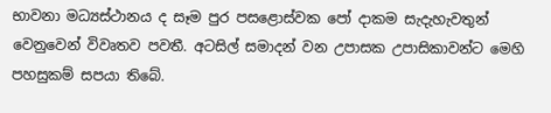භාවනා මධ්‍යස්ථානය ද සෑම පුර පසළොස්වක පෝ දාකම සැදැහැවතුන් වෙනුවෙන් විවෘතව පවතී. අටසිල් සමාදන් වන උපාසක උපාසිකාවන්ට මෙහි පහසුකම් සපයා තිබේ.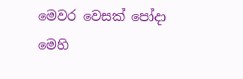මෙවර වෙසක් පෝදා මෙහි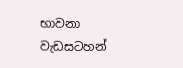භාවනා වැඩසටහන්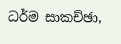ධර්ම සාකච්ඡා,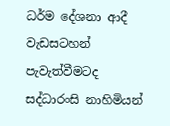ධර්ම දේශනා ආදී වැඩසටහන් පැවැත්වීමටද සද්ධාරංසි නාහිමියන්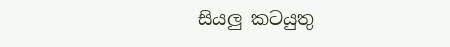සියලු කටයුතු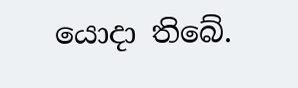යොදා තිබේ.